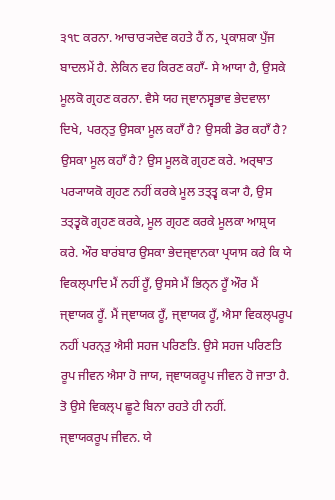੩੧੮ ਕਰਨਾ. ਆਚਾਰ੍ਯਦੇਵ ਕਹਤੇ ਹੈਂ ਨ, ਪ੍ਰਕਾਸ਼ਕਾ ਪੁਁਜ ਬਾਦਲਮੇਂ ਹੈ. ਲੇਕਿਨ ਵਹ ਕਿਰਣ ਕਹਾਁ- ਸੇ ਆਯਾ ਹੈ, ਉਸਕੇ ਮੂਲਕੋ ਗ੍ਰਹਣ ਕਰਨਾ. ਵੈਸੇ ਯਹ ਜ੍ਞਾਨਸ੍ਵਭਾਵ ਭੇਦਵਾਲਾ ਦਿਖੇ, ਪਰਨ੍ਤੁ ਉਸਕਾ ਮੂਲ ਕਹਾਁ ਹੈ? ਉਸਕੀ ਡੋਰ ਕਹਾਁ ਹੈ? ਉਸਕਾ ਮੂਲ ਕਹਾਁ ਹੈ? ਉਸ ਮੂਲਕੋ ਗ੍ਰਹਣ ਕਰੇ. ਅਰ੍ਥਾਤ ਪਰ੍ਯਾਯਕੋ ਗ੍ਰਹਣ ਨਹੀਂ ਕਰਕੇ ਮੂਲ ਤਤ੍ਤ੍ਵ ਕ੍ਯਾ ਹੈ, ਉਸ ਤਤ੍ਤ੍ਵਕੋ ਗ੍ਰਹਣ ਕਰਕੇ, ਮੂਲ ਗ੍ਰਹਣ ਕਰਕੇ ਮੂਲਕਾ ਆਸ਼੍ਰਯ ਕਰੇ. ਔਰ ਬਾਰਂਬਾਰ ਉਸਕਾ ਭੇਦਜ੍ਞਾਨਕਾ ਪ੍ਰਯਾਸ ਕਰੇ ਕਿ ਯੇ ਵਿਕਲ੍ਪਾਦਿ ਮੈਂ ਨਹੀਂ ਹੂਁ, ਉਸਸੇ ਮੈਂ ਭਿਨ੍ਨ ਹੂਁ ਔਰ ਮੈਂ ਜ੍ਞਾਯਕ ਹੂਁ. ਮੈਂ ਜ੍ਞਾਯਕ ਹੂਁ, ਜ੍ਞਾਯਕ ਹੂਁ, ਐਸਾ ਵਿਕਲ੍ਪਰੂਪ ਨਹੀਂ ਪਰਨ੍ਤੁ ਐਸੀ ਸਹਜ ਪਰਿਣਤਿ. ਉਸੇ ਸਹਜ ਪਰਿਣਤਿ ਰੂਪ ਜੀਵਨ ਐਸਾ ਹੋ ਜਾਯ, ਜ੍ਞਾਯਕਰੂਪ ਜੀਵਨ ਹੋ ਜਾਤਾ ਹੈ. ਤੋ ਉਸੇ ਵਿਕਲ੍ਪ ਛੂਟੇ ਬਿਨਾ ਰਹਤੇ ਹੀ ਨਹੀਂ.
ਜ੍ਞਾਯਕਰੂਪ ਜੀਵਨ. ਯੇ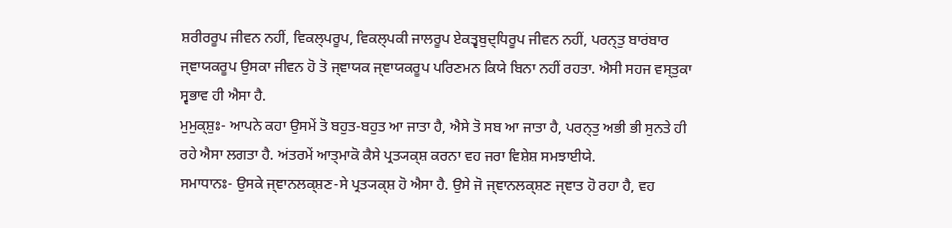ਸ਼ਰੀਰਰੂਪ ਜੀਵਨ ਨਹੀਂ, ਵਿਕਲ੍ਪਰੂਪ, ਵਿਕਲ੍ਪਕੀ ਜਾਲਰੂਪ ਏਕਤ੍ਵਬੁਦ੍ਧਿਰੂਪ ਜੀਵਨ ਨਹੀਂ, ਪਰਨ੍ਤੁ ਬਾਰਂਬਾਰ ਜ੍ਞਾਯਕਰੂਪ ਉਸਕਾ ਜੀਵਨ ਹੋ ਤੋ ਜ੍ਞਾਯਕ ਜ੍ਞਾਯਕਰੂਪ ਪਰਿਣਮਨ ਕਿਯੇ ਬਿਨਾ ਨਹੀਂ ਰਹਤਾ. ਐਸੀ ਸਹਜ ਵਸ੍ਤੁਕਾ ਸ੍ਵਭਾਵ ਹੀ ਐਸਾ ਹੈ.
ਮੁਮੁਕ੍ਸ਼ੁਃ- ਆਪਨੇ ਕਹਾ ਉਸਮੇਂ ਤੋ ਬਹੁਤ-ਬਹੁਤ ਆ ਜਾਤਾ ਹੈ, ਐਸੇ ਤੋ ਸਬ ਆ ਜਾਤਾ ਹੈ, ਪਰਨ੍ਤੁ ਅਭੀ ਭੀ ਸੁਨਤੇ ਹੀ ਰਹੇ ਐਸਾ ਲਗਤਾ ਹੈ. ਅਂਤਰਮੇਂ ਆਤ੍ਮਾਕੋ ਕੈਸੇ ਪ੍ਰਤ੍ਯਕ੍ਸ਼ ਕਰਨਾ ਵਹ ਜਰਾ ਵਿਸ਼ੇਸ਼ ਸਮਝਾਈਯੇ.
ਸਮਾਧਾਨਃ- ਉਸਕੇ ਜ੍ਞਾਨਲਕ੍ਸ਼ਣ-ਸੇ ਪ੍ਰਤ੍ਯਕ੍ਸ਼ ਹੋ ਐਸਾ ਹੈ. ਉਸੇ ਜੋ ਜ੍ਞਾਨਲਕ੍ਸ਼ਣ ਜ੍ਞਾਤ ਹੋ ਰਹਾ ਹੈ, ਵਹ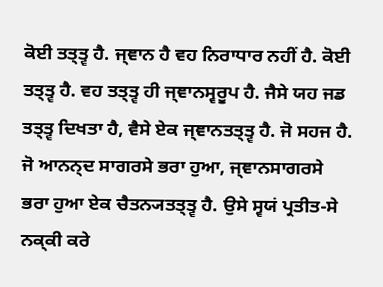ਕੋਈ ਤਤ੍ਤ੍ਵ ਹੈ. ਜ੍ਞਾਨ ਹੈ ਵਹ ਨਿਰਾਧਾਰ ਨਹੀਂ ਹੈ. ਕੋਈ ਤਤ੍ਤ੍ਵ ਹੈ. ਵਹ ਤਤ੍ਤ੍ਵ ਹੀ ਜ੍ਞਾਨਸ੍ਵਰੂਪ ਹੈ. ਜੈਸੇ ਯਹ ਜਡ ਤਤ੍ਤ੍ਵ ਦਿਖਤਾ ਹੈ, ਵੈਸੇ ਏਕ ਜ੍ਞਾਨਤਤ੍ਤ੍ਵ ਹੈ. ਜੋ ਸਹਜ ਹੈ.
ਜੋ ਆਨਨ੍ਦ ਸਾਗਰਸੇ ਭਰਾ ਹੁਆ, ਜ੍ਞਾਨਸਾਗਰਸੇ ਭਰਾ ਹੁਆ ਏਕ ਚੈਤਨ੍ਯਤਤ੍ਤ੍ਵ ਹੈ. ਉਸੇ ਸ੍ਵਯਂ ਪ੍ਰਤੀਤ-ਸੇ ਨਕ੍ਕੀ ਕਰੇ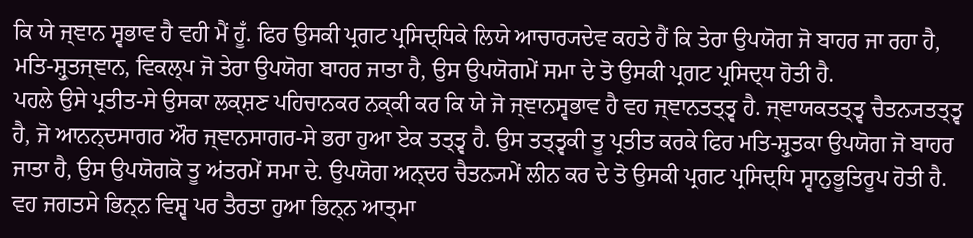ਕਿ ਯੇ ਜ੍ਞਾਨ ਸ੍ਵਭਾਵ ਹੈ ਵਹੀ ਮੈਂ ਹੂਁ. ਫਿਰ ਉਸਕੀ ਪ੍ਰਗਟ ਪ੍ਰਸਿਦ੍ਧਿਕੇ ਲਿਯੇ ਆਚਾਰ੍ਯਦੇਵ ਕਹਤੇ ਹੈਂ ਕਿ ਤੇਰਾ ਉਪਯੋਗ ਜੋ ਬਾਹਰ ਜਾ ਰਹਾ ਹੈ, ਮਤਿ-ਸ਼੍ਰੁਤਜ੍ਞਾਨ, ਵਿਕਲ੍ਪ ਜੋ ਤੇਰਾ ਉਪਯੋਗ ਬਾਹਰ ਜਾਤਾ ਹੈ, ਉਸ ਉਪਯੋਗਮੇਂ ਸਮਾ ਦੇ ਤੋ ਉਸਕੀ ਪ੍ਰਗਟ ਪ੍ਰਸਿਦ੍ਧ ਹੋਤੀ ਹੈ.
ਪਹਲੇ ਉਸੇ ਪ੍ਰਤੀਤ-ਸੇ ਉਸਕਾ ਲਕ੍ਸ਼ਣ ਪਹਿਚਾਨਕਰ ਨਕ੍ਕੀ ਕਰ ਕਿ ਯੇ ਜੋ ਜ੍ਞਾਨਸ੍ਵਭਾਵ ਹੈ ਵਹ ਜ੍ਞਾਨਤਤ੍ਤ੍ਵ ਹੈ. ਜ੍ਞਾਯਕਤਤ੍ਤ੍ਵ ਚੈਤਨ੍ਯਤਤ੍ਤ੍ਵ ਹੈ, ਜੋ ਆਨਨ੍ਦਸਾਗਰ ਔਰ ਜ੍ਞਾਨਸਾਗਰ-ਸੇ ਭਰਾ ਹੁਆ ਏਕ ਤਤ੍ਤ੍ਵ ਹੈ. ਉਸ ਤਤ੍ਤ੍ਵਕੀ ਤੂ ਪ੍ਰਤੀਤ ਕਰਕੇ ਫਿਰ ਮਤਿ-ਸ਼੍ਰੁਤਕਾ ਉਪਯੋਗ ਜੋ ਬਾਹਰ ਜਾਤਾ ਹੈ, ਉਸ ਉਪਯੋਗਕੋ ਤੂ ਅਂਤਰਮੇਂ ਸਮਾ ਦੇ. ਉਪਯੋਗ ਅਨ੍ਦਰ ਚੈਤਨ੍ਯਮੇਂ ਲੀਨ ਕਰ ਦੇ ਤੋ ਉਸਕੀ ਪ੍ਰਗਟ ਪ੍ਰਸਿਦ੍ਧਿ ਸ੍ਵਾਨੁਭੂਤਿਰੂਪ ਹੋਤੀ ਹੈ. ਵਹ ਜਗਤਸੇ ਭਿਨ੍ਨ ਵਿਸ਼੍ਵ ਪਰ ਤੈਰਤਾ ਹੁਆ ਭਿਨ੍ਨ ਆਤ੍ਮਾ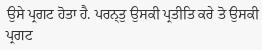ਉਸੇ ਪ੍ਰਗਟ ਹੋਤਾ ਹੈ. ਪਰਨ੍ਤੁ ਉਸਕੀ ਪ੍ਰਤੀਤਿ ਕਰੇ ਤੋ ਉਸਕੀ ਪ੍ਰਗਟ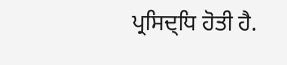ਪ੍ਰਸਿਦ੍ਧਿ ਹੋਤੀ ਹੈ.